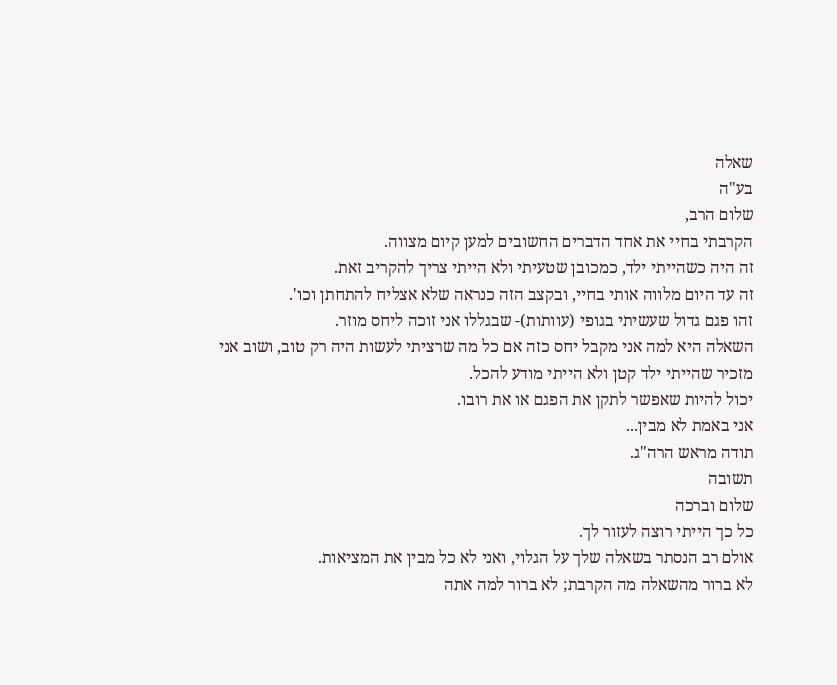שאלה
בע"ה
שלום הרב,
הקרבתי בחיי את אחד הדברים החשובים למען קיום מצווה.
זה היה כשהייתי ילד, כמכובן שטעיתי ולא הייתי צריך להקריב זאת.
זה עד היום מלווה אותי בחיי, ובקצב הזה כנראה שלא אצליח להתחתן וכו'.
זהו פגם גדול שעשיתי בגופי (עוותות)- שבגללו אני זוכה ליחס מוזר.
השאלה היא למה אני מקבל יחס כזה אם כל מה שרציתי לעשות היה רק טוב, ושוב אני מזכיר שהייתי ילד קטן ולא הייתי מודע להכל.
יכול להיות שאפשר לתקן את הפגם או את רובו.
אני באמת לא מבין...
תודה מראש הרה"ג.
תשובה
שלום וברכה
כל כך הייתי רוצה לעזור לך.
אולם רב הנסתר בשאלה שלך על הגלוי, ואני לא כל מבין את המציאות.
לא ברור מהשאלה מה הקרבת; לא ברור למה אתה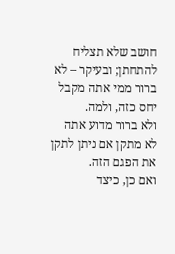חושב שלא תצליח להתחתן; ובעיקר – לא ברור ממי אתה מקבל יחס כזה, ולמה.
ולא ברור מדוע אתה לא מתקן אם ניתן לתקן את הפגם הזה.
ואם כן, כיצד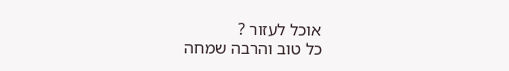אוכל לעזור ?
כל טוב והרבה שמחה